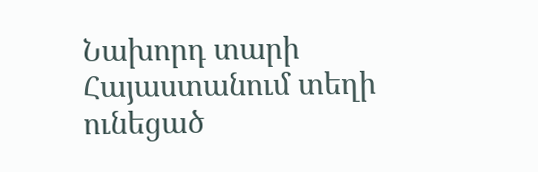Նախորդ տարի Հայաստանում տեղի ունեցած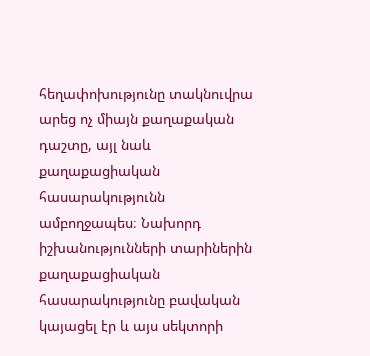հեղափոխությունը տակնուվրա արեց ոչ միայն քաղաքական դաշտը, այլ նաև քաղաքացիական հասարակությունն ամբողջապես։ Նախորդ իշխանությունների տարիներին քաղաքացիական հասարակությունը բավական կայացել էր և այս սեկտորի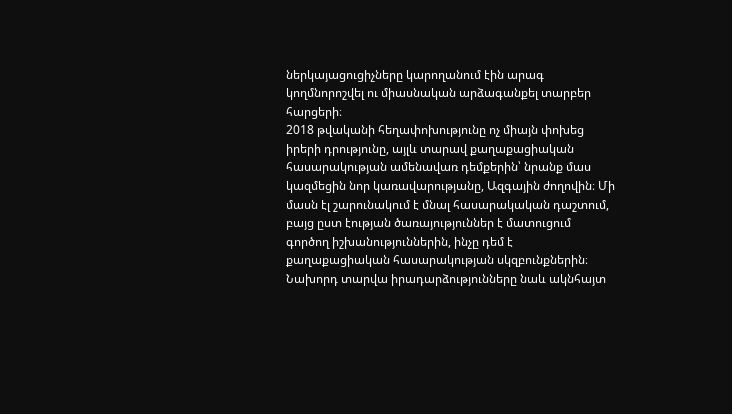ներկայացուցիչները կարողանում էին արագ կողմնորոշվել ու միասնական արձագանքել տարբեր հարցերի։
2018 թվականի հեղափոխությունը ոչ միայն փոխեց իրերի դրությունը, այլև տարավ քաղաքացիական հասարակության ամենավառ դեմքերին՝ նրանք մաս կազմեցին նոր կառավարությանը, Ազգային ժողովին։ Մի մասն էլ շարունակում է մնալ հասարակական դաշտում, բայց ըստ էության ծառայություններ է մատուցում գործող իշխանություններին, ինչը դեմ է քաղաքացիական հասարակության սկզբունքներին։
Նախորդ տարվա իրադարձությունները նաև ակնհայտ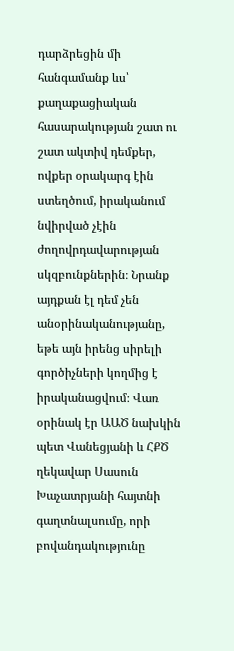դարձրեցին մի հանգամանք ևս՝ քաղաքացիական հասարակության շատ ու շատ ակտիվ դեմքեր, ովքեր օրակարգ էին ստեղծում, իրականում նվիրված չէին ժողովրդավարության սկզբունքներին։ Նրանք այդքան էլ դեմ չեն անօրինականությանը, եթե այն իրենց սիրելի գործիչների կողմից է իրականացվում։ Վառ օրինակ էր ԱԱԾ նախկին պետ Վանեցյանի և ՀՔԾ ղեկավար Սասուն Խաչատրյանի հայտնի գաղտնալսումը, որի բովանդակությունը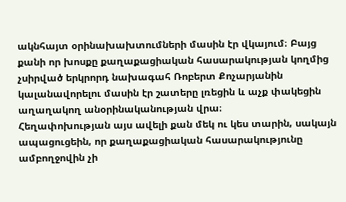ակնհայտ օրինախախտումների մասին էր վկայում։ Բայց քանի որ խոսքը քաղաքացիական հասարակության կողմից չսիրված երկրորդ նախագահ Ռոբերտ Քոչարյանին կալանավորելու մասին էր շատերը լռեցին և աչք փակեցին աղաղակող անօրինականության վրա։
Հեղափոխության այս ավելի քան մեկ ու կես տարին, սակայն ապացուցեին, որ քաղաքացիական հասարակությունը ամբողջովին չի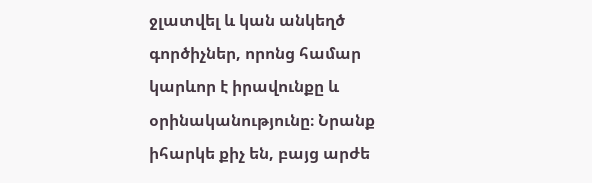ջլատվել և կան անկեղծ գործիչներ, որոնց համար կարևոր է իրավունքը և օրինականությունը։ Նրանք իհարկե քիչ են, բայց արժե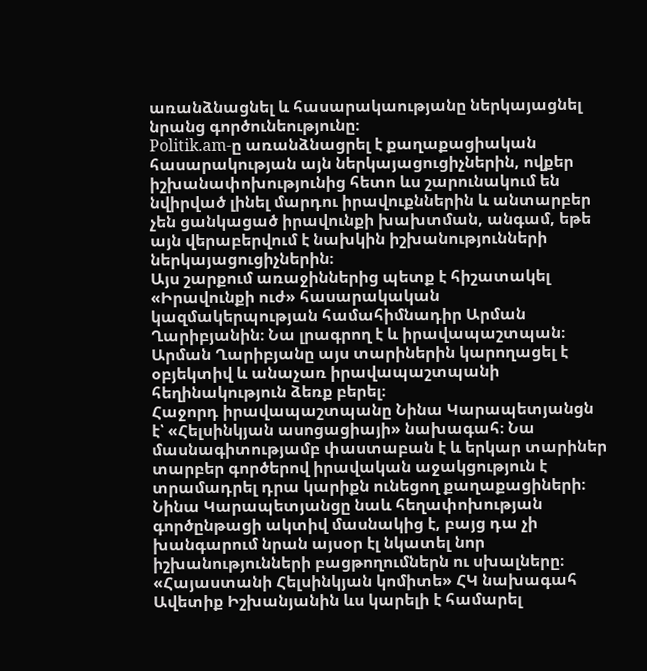առանձնացնել և հասարակաությանը ներկայացնել նրանց գործունեությունը։
Politik.am-ը առանձնացրել է քաղաքացիական հասարակության այն ներկայացուցիչներին, ովքեր իշխանափոխությունից հետո ևս շարունակում են նվիրված լինել մարդու իրավուքններին և անտարբեր չեն ցանկացած իրավունքի խախտման, անգամ, եթե այն վերաբերվում է նախկին իշխանությունների ներկայացուցիչներին։
Այս շարքում առաջիններից պետք է հիշատակել «Իրավունքի ուժ» հասարակական կազմակերպության համահիմնադիր Արման Ղարիբյանին։ Նա լրագրող է և իրավապաշտպան։ Արման Ղարիբյանը այս տարիներին կարողացել է օբյեկտիվ և անաչառ իրավապաշտպանի հեղինակություն ձեռք բերել։
Հաջորդ իրավապաշտպանը Նինա Կարապետյանցն է՝ «Հելսինկյան ասոցացիայի» նախագահ։ Նա մասնագիտությամբ փաստաբան է և երկար տարիներ տարբեր գործերով իրավական աջակցություն է տրամադրել դրա կարիքն ունեցող քաղաքացիների։ Նինա Կարապետյանցը նաև հեղափոխության գործընթացի ակտիվ մասնակից է, բայց դա չի խանգարում նրան այսօր էլ նկատել նոր իշխանությունների բացթողումներն ու սխալները։
«Հայաստանի Հելսինկյան կոմիտե» ՀԿ նախագահ Ավետիք Իշխանյանին ևս կարելի է համարել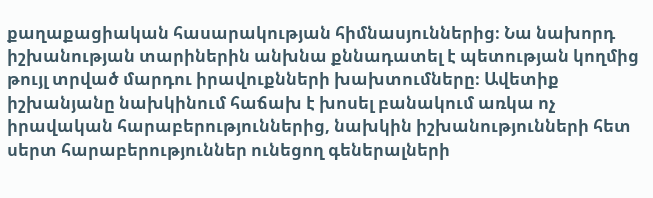քաղաքացիական հասարակության հիմնասյուններից։ Նա նախորդ իշխանության տարիներին անխնա քննադատել է պետության կողմից թույլ տրված մարդու իրավուքնների խախտումները։ Ավետիք իշխանյանը նախկինում հաճախ է խոսել բանակում առկա ոչ իրավական հարաբերություններից, նախկին իշխանությունների հետ սերտ հարաբերություններ ունեցող գեներալների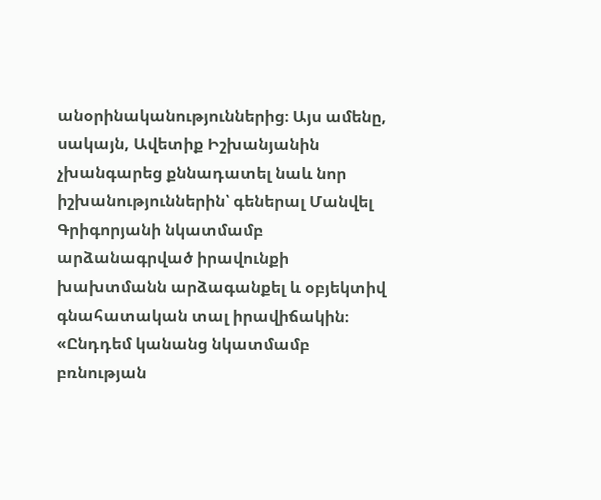անօրինականություններից։ Այս ամենը, սակայն, Ավետիք Իշխանյանին չխանգարեց քննադատել նաև նոր իշխանություններին՝ գեներալ Մանվել Գրիգորյանի նկատմամբ արձանագրված իրավունքի խախտմանն արձագանքել և օբյեկտիվ գնահատական տալ իրավիճակին։
«Ընդդեմ կանանց նկատմամբ բռնության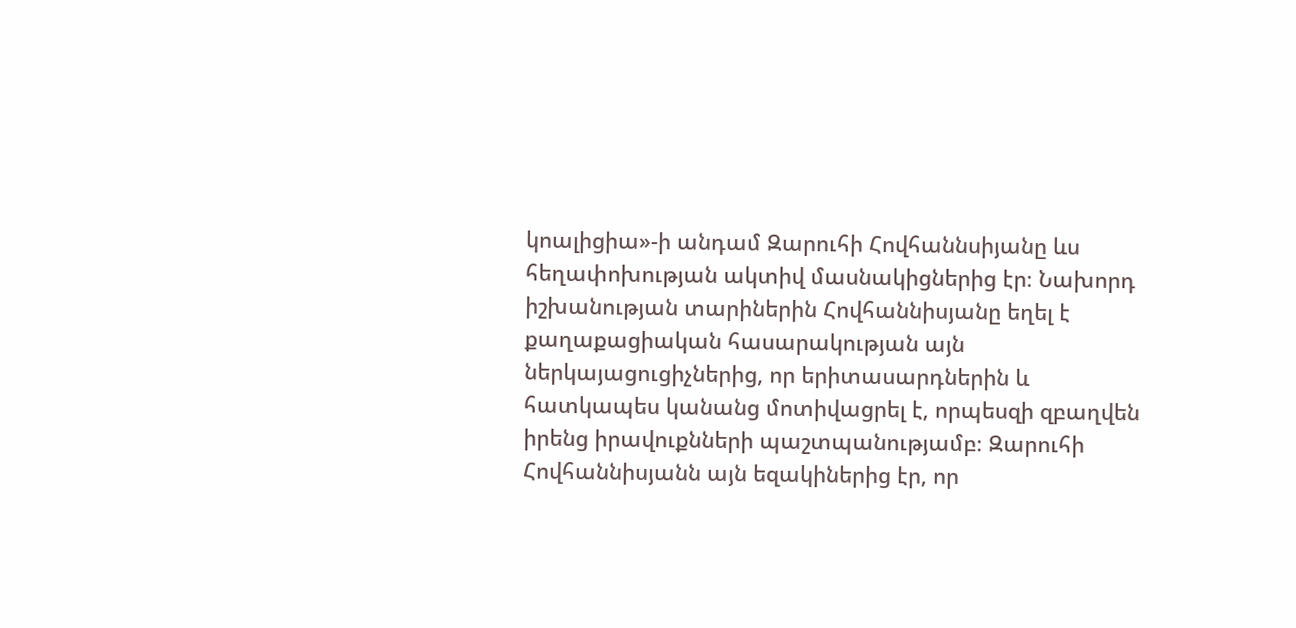կոալիցիա»-ի անդամ Զարուհի Հովհաննսիյանը ևս հեղափոխության ակտիվ մասնակիցներից էր։ Նախորդ իշխանության տարիներին Հովհաննիսյանը եղել է քաղաքացիական հասարակության այն ներկայացուցիչներից, որ երիտասարդներին և հատկապես կանանց մոտիվացրել է, որպեսզի զբաղվեն իրենց իրավուքնների պաշտպանությամբ։ Զարուհի Հովհաննիսյանն այն եզակիներից էր, որ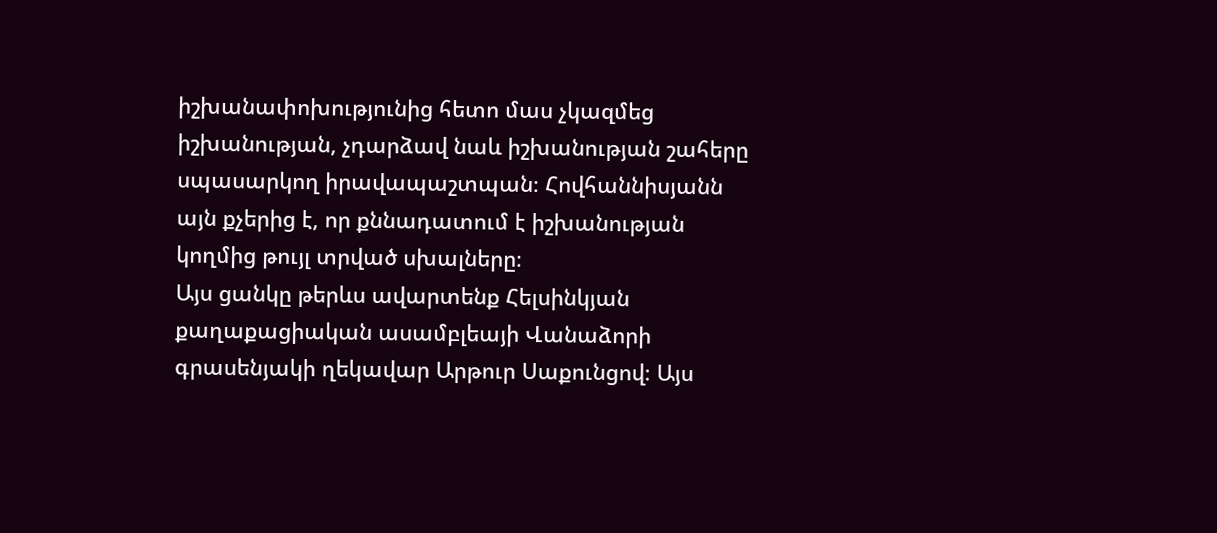իշխանափոխությունից հետո մաս չկազմեց իշխանության, չդարձավ նաև իշխանության շահերը սպասարկող իրավապաշտպան։ Հովհաննիսյանն այն քչերից է, որ քննադատում է իշխանության կողմից թույլ տրված սխալները։
Այս ցանկը թերևս ավարտենք Հելսինկյան քաղաքացիական ասամբլեայի Վանաձորի գրասենյակի ղեկավար Արթուր Սաքունցով։ Այս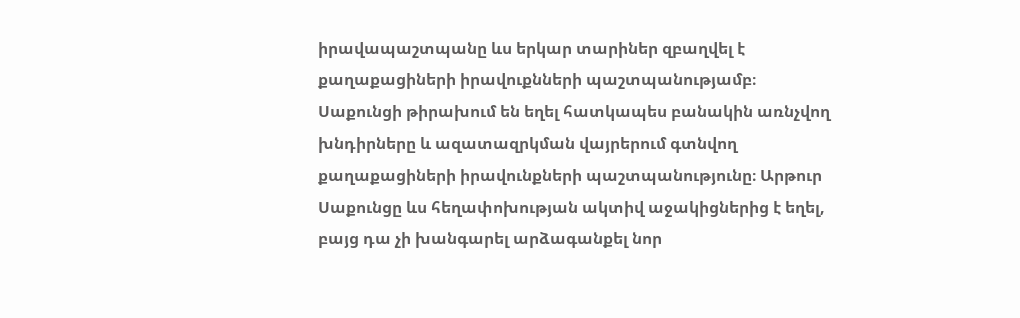իրավապաշտպանը ևս երկար տարիներ զբաղվել է քաղաքացիների իրավուքնների պաշտպանությամբ։ Սաքունցի թիրախում են եղել հատկապես բանակին առնչվող խնդիրները և ազատազրկման վայրերում գտնվող քաղաքացիների իրավունքների պաշտպանությունը։ Արթուր Սաքունցը ևս հեղափոխության ակտիվ աջակիցներից է եղել, բայց դա չի խանգարել արձագանքել նոր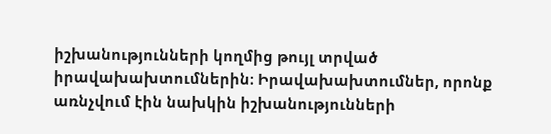իշխանությունների կողմից թույլ տրված իրավախախտումներին։ Իրավախախտումներ, որոնք առնչվում էին նախկին իշխանությունների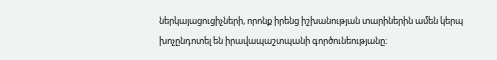ներկայացուցիչների, որոնք իրենց իշխանության տարիներին ամեն կերպ խոչընդոտել են իրավապաշտպանի գործունեությանը։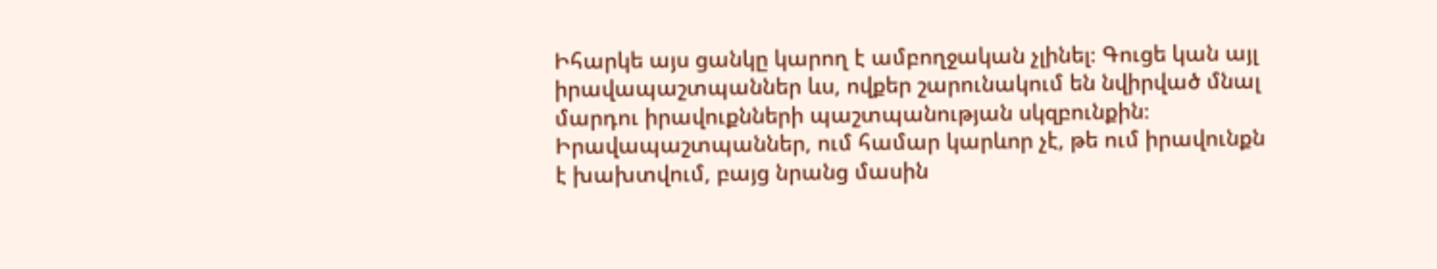Իհարկե այս ցանկը կարող է ամբողջական չլինել։ Գուցե կան այլ իրավապաշտպաններ ևս, ովքեր շարունակում են նվիրված մնալ մարդու իրավուքնների պաշտպանության սկզբունքին։ Իրավապաշտպաններ, ում համար կարևոր չէ, թե ում իրավունքն է խախտվում, բայց նրանց մասին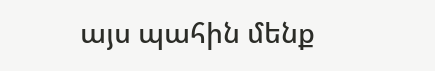այս պահին մենք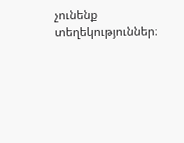չունենք տեղեկություններ։